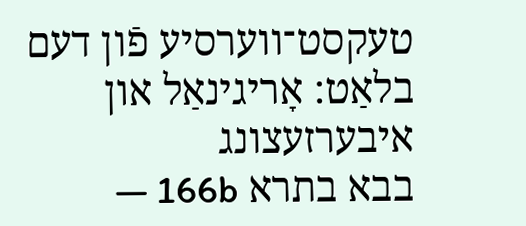טעקסט־ווערסיע פֿון דעם בלאַט: אָריגינאַל און איבערזעצונג
בבא בתרא 166b —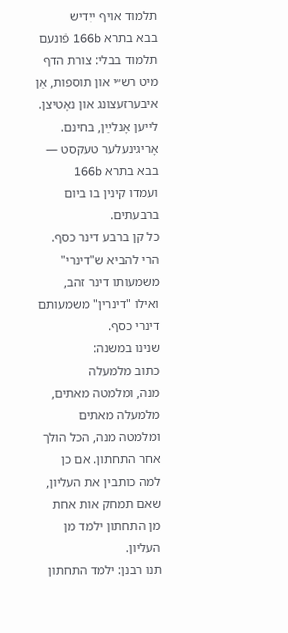תלמוד אויף ייִדיש
בבא בתרא 166b פֿונעם תלמוד בבלי: צורת הדף מיט רש״י און תוספות, אַן איבערזעצונג און נאָטיצן. לייען אָנלײַן, בחינם.
אָריגינעלער טעקסט — בבא בתרא 166b
ועמדו קינין בו ביום ברבעתים.
כל קן ברבע דינר כסף.
הרי להביא ש"דינרי" משמעותו דינר זהב, ואילו "דינרין" משמעותם דינרי כסף.
שנינו במשנה:
כתוב מלמעלה
מנה, ומלמטה מאתים, מלמעלה מאתים ומלמטה מנה, הכל הולך אחר התחתון. אם כן למה כותבין את העליון, שאם תמחק אות אחת מן התחתון ילמד מן העליון.
תנו רבנן: ילמד התחתון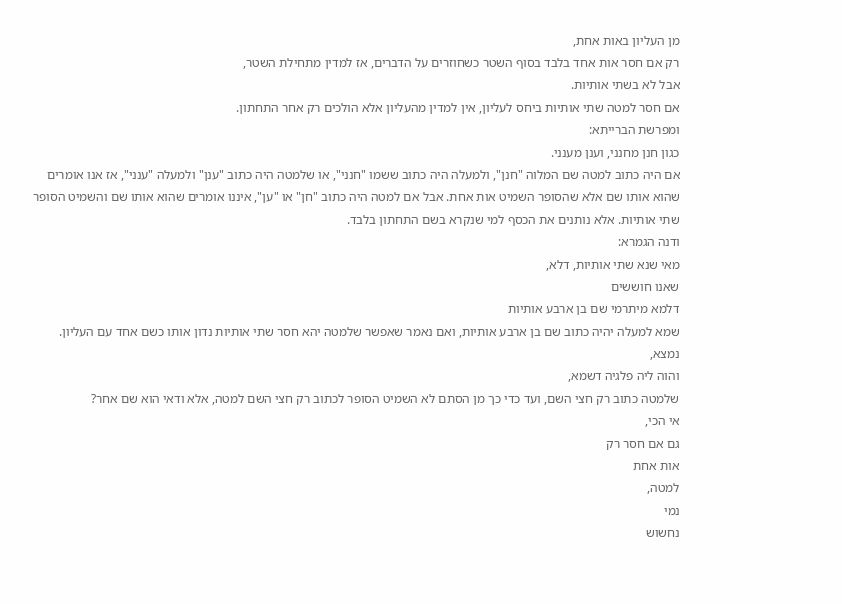מן העליון באות אחת,
רק אם חסר אות אחד בלבד בסוף השטר כשחוזרים על הדברים, אז למדין מתחילת השטר,
אבל לא בשתי אותיות.
אם חסר למטה שתי אותיות ביחס לעליון, אין למדין מהעליון אלא הולכים רק אחר התחתון.
ומפרשת הברייתא:
כגון חנן מחנני, וענן מענני.
אם היה כתוב למטה שם המלוה "חנן", ולמעלה היה כתוב ששמו "חנני", או שלמטה היה כתוב "ענן" ולמעלה "ענני", אז אנו אומרים שהוא אותו שם אלא שהסופר השמיט אות אחת. אבל אם למטה היה כתוב "חן" או "ען", איננו אומרים שהוא אותו שם והשמיט הסופר שתי אותיות. אלא נותנים את הכסף למי שנקרא בשם התחתון בלבד.
ודנה הגמרא:
מאי שנא שתי אותיות, דלא,
שאנו חוששים
דלמא מיתרמי שם בן ארבע אותיות
שמא למעלה יהיה כתוב שם בן ארבע אותיות, ואם נאמר שאפשר שלמטה יהא חסר שתי אותיות נדון אותו כשם אחד עם העליון. נמצא,
והוה ליה פלגיה דשמא,
שלמטה כתוב רק חצי השם, ועד כדי כך מן הסתם לא השמיט הסופר לכתוב רק חצי השם למטה, אלא ודאי הוא שם אחר?
אי הכי,
גם אם חסר רק
אות אחת
למטה,
נמי
נחשוש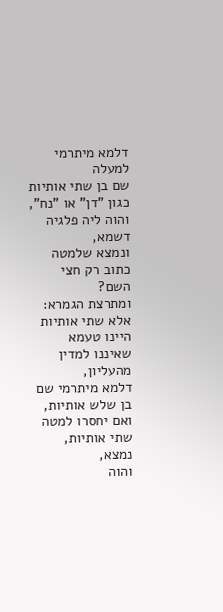דלמא מיתרמי
למעלה
שם בן שתי אותיות
כגון "דן" או "נח",
והוה ליה פלגיה דשמא,
ונמצא שלמטה כתוב רק חצי השם?
ומתרצת הגמרא:
אלא שתי אותיות היינו טעמא
שאיננו למדין מהעליון,
דלמא מיתרמי שם בן שלש אותיות,
ואם יחסרו למטה שתי אותיות, נמצא,
והוה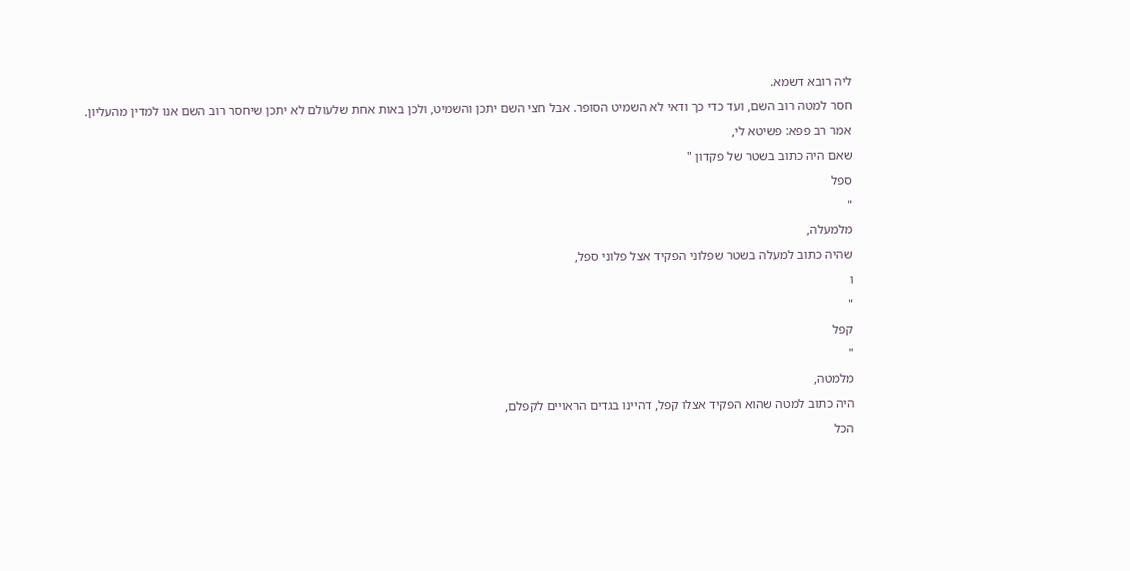ליה רובא דשמא.
חסר למטה רוב השם, ועד כדי כך ודאי לא השמיט הסופר. אבל חצי השם יתכן והשמיט, ולכן באות אחת שלעולם לא יתכן שיחסר רוב השם אנו למדין מהעליון.
אמר רב פפא: פשיטא לי,
שאם היה כתוב בשטר של פקדון "
ספל
"
מלמעלה,
שהיה כתוב למעלה בשטר שפלוני הפקיד אצל פלוני ספל,
ו
"
קפל
"
מלמטה,
היה כתוב למטה שהוא הפקיד אצלו קפל, דהיינו בגדים הראויים לקפלם,
הכל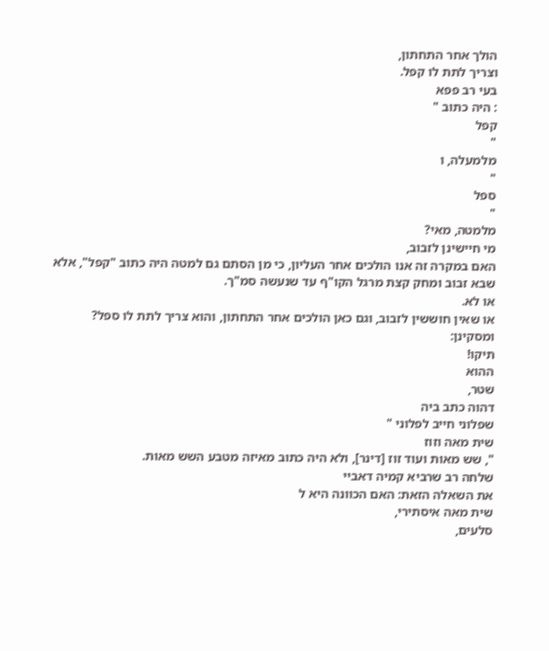הולך אחר התחתון,
וצריך לתת לו קפל.
בעי רב פפא
: היה כתוב "
קפל
"
מלמעלה, ו
"
ספל
"
מלמטה, מאי?
מי חיישינן לזבוב,
האם במקרה זה אנו הולכים אחר העליון, כי מן הסתם גם למטה היה כתוב "קפל", אלא שבא זבוב ומחק קצת מרגל הקו"ף עד שנעשה סמ"ך.
או לא.
או שאין חוששין לזבוב, וגם כאן הולכים אחר התחתון, והוא צריך לתת לו ספל?
ומסקינן:
תיקו!
ההוא
שטר,
דהוה כתב ביה
שפלוני חייב לפלוני "
שית מאה וזוז
", שש מאות ועוד זוז [דינר], ולא היה כתוב מאיזה מטבע השש מאות.
שלחה רב שרביא קמיה דאביי
את השאלה הזאת: האם הכוונה היא ל
שית מאה איסתירי,
סלעים,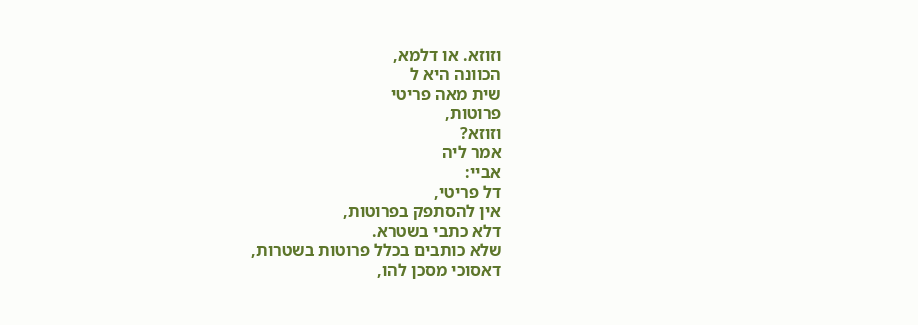וזוזא. או דלמא,
הכוונה היא ל
שית מאה פריטי
פרוטות,
וזוזא?
אמר ליה
אביי:
דל פריטי,
אין להסתפק בפרוטות,
דלא כתבי בשטרא.
שלא כותבים בכלל פרוטות בשטרות,
דאסוכי מסכן להו,